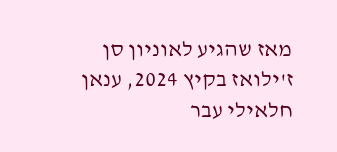מאז שהגיע לאוניון סן ז'ילואז בקיץ 2024, ענאן חלאילי עבר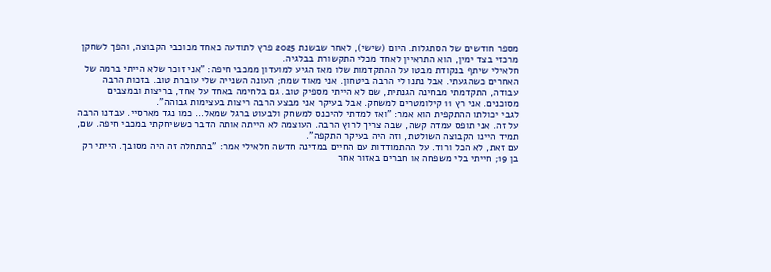מספר חודשים של הסתגלות. היום (שישי), לאחר שבשנת 2025 פרץ לתודעה כאחד מכוכבי הקבוצה, והפך לשחקן מרכזי בצד ימין, הוא התראיין לאחד מכלי התקשורת בבלגיה.
חלאילי שיתף בנקודת מבטו על ההתקדמות שלו מאז הגיע למועדון ממכבי חיפה: "אני זוכר שלא הייתי ברמה של האחרים כשהגעתי. אבל נתנו לי הרבה ביטחון. אני מאוד שמח; העונה השנייה שלי עוברת טוב. בזכות הרבה עבודה, התקדמתי מבחינה הגנתית, שם לא הייתי מספיק טוב. גם בלחימה באחד על אחד, בריצות ובמצבים מסוכנים. אני רץ 11 קילומטרים למשחק. אבל בעיקר אני מבצע הרבה ריצות בעצימות גבוהה".
לגבי יכולתו ההתקפית הוא אמר: "ואז למדתי להיכנס למשחק ולבעוט ברגל שמאל… כמו נגד מארסיי. עבדנו הרבה על זה. אני תופס עמדה קשה, שבה צריך לרוץ הרבה. העוצמה לא הייתה אותה הדבר כששיחקתי במכבי חיפה. שם, תמיד היינו הקבוצה השולטת, וזה היה בעיקר התקפה".
עם זאת, לא הכל ורוד. על ההתמודדות עם החיים במדינה חדשה חלאילי אמר: "בהתחלה זה היה מסובך. הייתי רק בן 19; חייתי בלי משפחה או חברים באזור אחר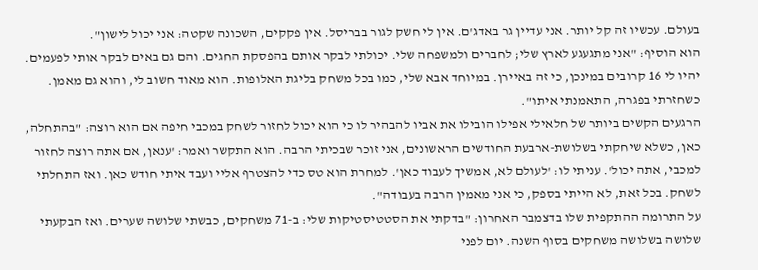בעולם. עכשיו זה קל יותר. אני עדיין גר באדג'ם. אין לי חשק לגור בבריסל. אין פקקים, השכונה שקטה: אני יכול לישון".
הוא הוסיף: "אני מתגעגע לארץ שלי; לחברים ולמשפחה שלי. יכולתי לבקר אותם בהפסקת החגים. והם גם באים לבקר אותי לפעמים. יהיו לי 16 קרובים במינכן, כי זה באיירן. במיוחד אבא שלי, כמו בכל משחק בליגת האלופות. הוא מאוד חשוב לי, והוא גם מאמן. כשחזרתי בפגרה, התאמנתי איתו".
הרגעים הקשים ביותר של חלאילי אפילו הובילו את אביו להבהיר לו כי הוא יכול לחזור לשחק במכבי חיפה אם הוא רוצה: "בהתחלה, כאן, כשלא שיחקתי בשלושת-ארבעת החודשים הראשונים, אני זוכר שבכיתי הרבה. הוא התקשר ואמר: 'ענאן, אם אתה רוצה לחזור למכבי, אתה יכול'. עניתי לו: 'לעולם לא, אמשיך לעבוד כאן'. למחרת הוא טס כדי להצטרף אליי ועבד איתי חודש כאן. ואז התחלתי לשחק. בכל זאת, לא הייתי בספק, כי אני מאמין הרבה בעבודה".
על התרומה ההתקפית שלו בדצמבר האחרון: "בדקתי את הסטטיסטיקות שלי: ב-71 משחקים, כבשתי שלושה שערים. ואז הבקעתי שלושה בשלושה משחקים בסוף השנה. יום לפני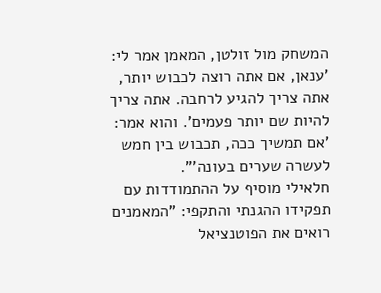המשחק מול זולטן, המאמן אמר לי: 'ענאן, אם אתה רוצה לכבוש יותר, אתה צריך להגיע לרחבה. אתה צריך להיות שם יותר פעמים'. והוא אמר: 'אם תמשיך ככה, תכבוש בין חמש לעשרה שערים בעונה'".
חלאילי מוסיף על ההתמודדות עם תפקידו ההגנתי והתקפי: "המאמנים רואים את הפוטנציאל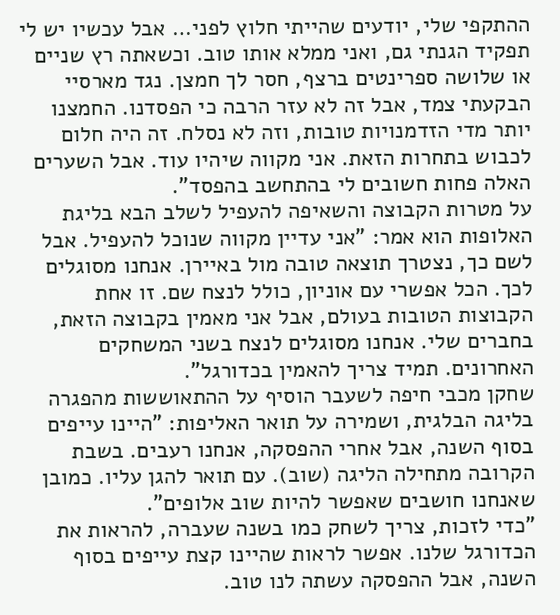ההתקפי שלי, יודעים שהייתי חלוץ לפני… אבל עכשיו יש לי תפקיד הגנתי גם, ואני ממלא אותו טוב. וכשאתה רץ שניים או שלושה ספרינטים ברצף, חסר לך חמצן. נגד מארסיי הבקעתי צמד, אבל זה לא עזר הרבה כי הפסדנו. החמצנו יותר מדי הזדמנויות טובות, וזה לא נסלח. זה היה חלום לכבוש בתחרות הזאת. אני מקווה שיהיו עוד. אבל השערים האלה פחות חשובים לי בהתחשב בהפסד".
על מטרות הקבוצה והשאיפה להעפיל לשלב הבא בליגת האלופות הוא אמר: "אני עדיין מקווה שנוכל להעפיל. אבל לשם כך, נצטרך תוצאה טובה מול באיירן. אנחנו מסוגלים לכך. הכל אפשרי עם אוניון, כולל לנצח שם. זו אחת הקבוצות הטובות בעולם, אבל אני מאמין בקבוצה הזאת, בחברים שלי. אנחנו מסוגלים לנצח בשני המשחקים האחרונים. תמיד צריך להאמין בכדורגל".
שחקן מכבי חיפה לשעבר הוסיף על ההתאוששות מהפגרה בליגה הבלגית, ושמירה על תואר האליפות: "היינו עייפים בסוף השנה, אבל אחרי ההפסקה, אנחנו רעבים. בשבת הקרובה מתחילה הליגה (שוב). עם תואר להגן עליו. כמובן שאנחנו חושבים שאפשר להיות שוב אלופים".
"כדי לזכות, צריך לשחק כמו בשנה שעברה, להראות את הכדורגל שלנו. אפשר לראות שהיינו קצת עייפים בסוף השנה, אבל ההפסקה עשתה לנו טוב.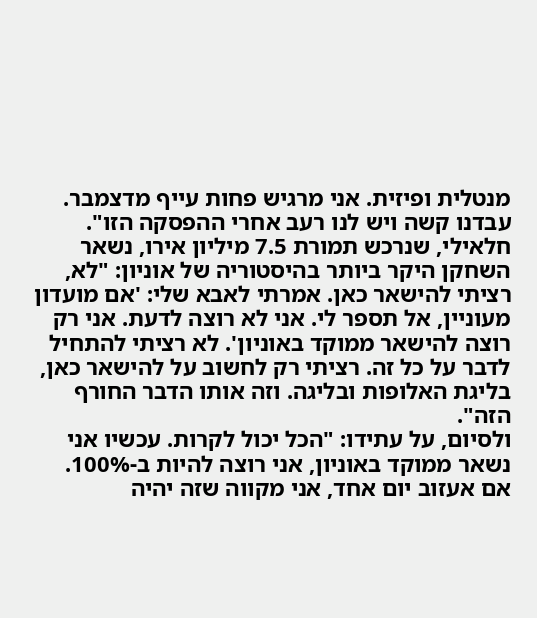מנטלית ופיזית. אני מרגיש פחות עייף מדצמבר. עבדנו קשה ויש לנו רעב אחרי ההפסקה הזו".
חלאילי, שנרכש תמורת 7.5 מיליון אירו, נשאר השחקן היקר ביותר בהיסטוריה של אוניון: "לא, רציתי להישאר כאן. אמרתי לאבא שלי: 'אם מועדון מעוניין, אל תספר לי. אני לא רוצה לדעת. אני רק רוצה להישאר ממוקד באוניון'. לא רציתי להתחיל לדבר על כל זה. רציתי רק לחשוב על להישאר כאן, בליגת האלופות ובליגה. וזה אותו הדבר החורף הזה".
ולסיום, על עתידו: "הכל יכול לקרות. עכשיו אני נשאר ממוקד באוניון, אני רוצה להיות ב-100%. אם אעזוב יום אחד, אני מקווה שזה יהיה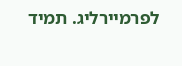לפרמיירליג. תמיד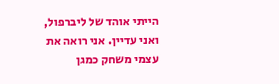הייתי אוהד של ליברפול, ואני עדיין. אני רואה את עצמי משחק כמגן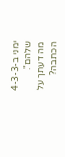ימני ב-4-3-3 שלהם".
מה דעתך על הכתבה?